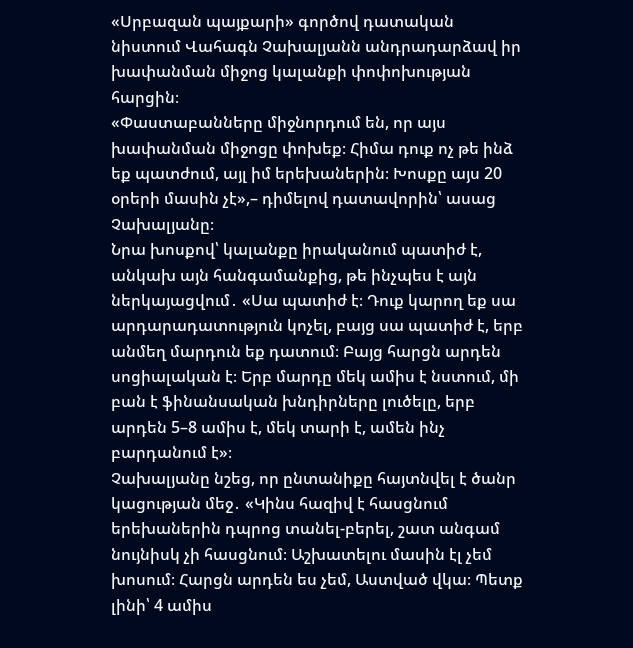«Սրբազան պայքարի» գործով դատական նիստում Վահագն Չախալյանն անդրադարձավ իր խափանման միջոց կալանքի փոփոխության հարցին։
«Փաստաբանները միջնորդում են, որ այս խափանման միջոցը փոխեք։ Հիմա դուք ոչ թե ինձ եք պատժում, այլ իմ երեխաներին։ Խոսքը այս 20 օրերի մասին չէ»,– դիմելով դատավորին՝ ասաց Չախալյանը։
Նրա խոսքով՝ կալանքը իրականում պատիժ է, անկախ այն հանգամանքից, թե ինչպես է այն ներկայացվում․ «Սա պատիժ է։ Դուք կարող եք սա արդարադատություն կոչել, բայց սա պատիժ է, երբ անմեղ մարդուն եք դատում։ Բայց հարցն արդեն սոցիալական է։ Երբ մարդը մեկ ամիս է նստում, մի բան է ֆինանսական խնդիրները լուծելը, երբ արդեն 5–8 ամիս է, մեկ տարի է, ամեն ինչ բարդանում է»։
Չախալյանը նշեց, որ ընտանիքը հայտնվել է ծանր կացության մեջ․ «Կինս հազիվ է հասցնում երեխաներին դպրոց տանել-բերել, շատ անգամ նույնիսկ չի հասցնում։ Աշխատելու մասին էլ չեմ խոսում։ Հարցն արդեն ես չեմ, Աստված վկա։ Պետք լինի՝ 4 ամիս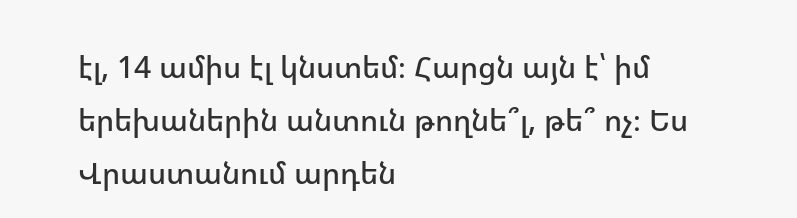էլ, 14 ամիս էլ կնստեմ։ Հարցն այն է՝ իմ երեխաներին անտուն թողնե՞լ, թե՞ ոչ։ Ես Վրաստանում արդեն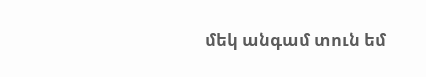մեկ անգամ տուն եմ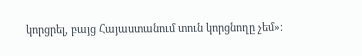կորցրել, բայց Հայաստանում տուն կորցնողը չեմ»։